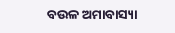ବଉଳ ଅମାବାସ୍ୟା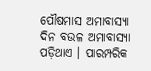ପୌଷମାସ ଅମାବାସ୍ୟା ଦିନ ବଉଳ ଅମାବାସ୍ୟା ପଡ଼ିଥାଏ । ପାରମ୍ପରିକ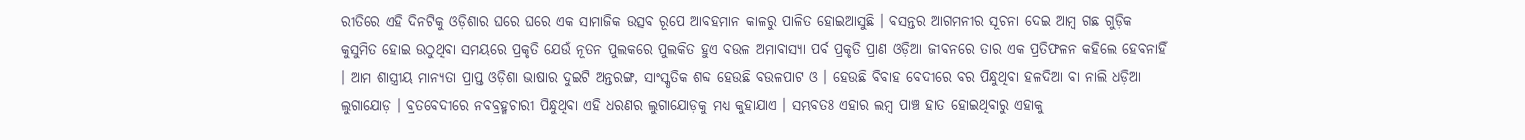ରୀତିରେ ଏହି ଦିନଟିକୁ ଓଡ଼ିଶାର ଘରେ ଘରେ ଏକ ସାମାଜିକ ଉତ୍ସବ ରୂପେ ଆବହମାନ କାଳରୁ ପାଳିତ ହୋଇଆସୁଛି । ବସନ୍ତର ଆଗମନୀର ସୂଚନା ଦେଇ ଆମ୍ବ ଗଛ ଗୁଡ଼ିକ କୁସୁମିତ ହୋଇ ଉଠୁଥିବା ସମୟରେ ପ୍ରକୃତି ଯେଉଁ ନୂତନ ପୁଲକରେ ପୁଲକିତ ହୁଏ ବଉଳ ଅମାବାସ୍ୟା ପର୍ବ ପ୍ରକୃତି ପ୍ରାଣ ଓଡ଼ିଆ ଜୀବନରେ ତାର ଏକ ପ୍ରତିଫଳନ କହିଲେ ହେବନାହିଁ । ଆମ ଶାସ୍ତ୍ରୀୟ ମାନ୍ୟତା ପ୍ରାପ୍ତ ଓଡ଼ିଶା ଭାଷାର ଦୁଇଟି ଅନ୍ତରଙ୍ଗ, ସାଂସ୍କୃତିକ ଶବ୍ଦ ହେଉଛି ବଉଳପାଟ ଓ । ହେଉଛି ବିବାହ ବେଦୀରେ ବର ପିନ୍ଧୁଥିବା ହଳଦିଆ ବା ନାଲି ଧଡ଼ିଆ ଲୁଗାଯୋଡ଼ । ବ୍ରତବେଦୀରେ ନବବ୍ରହ୍ମଚାରୀ ପିନ୍ଧୁଥିବା ଏହି ଧରଣର ଲୁଗାଯୋଡ଼କୁ ମଧ୍ୟ କୁହାଯାଏ । ସମ୍ଭବତଃ ଏହାର ଲମ୍ବ ପାଞ୍ଚ ହାତ ହୋଇଥିବାରୁ ଏହାକୁ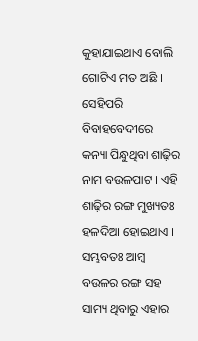କୁହାଯାଇଥାଏ ବୋଲି ଗୋଟିଏ ମତ ଅଛି । ସେହିପରି ବିବାହବେଦୀରେ କନ୍ୟା ପିନ୍ଧୁଥିବା ଶାଢ଼ିର ନାମ ବଉଳପାଟ । ଏହି ଶାଢ଼ିର ରଙ୍ଗ ମୁଖ୍ୟତଃ ହଳଦିଆ ହୋଇଥାଏ । ସମ୍ଭବତଃ ଆମ୍ବ ବଉଳର ରଙ୍ଗ ସହ ସାମ୍ୟ ଥିବାରୁ ଏହାର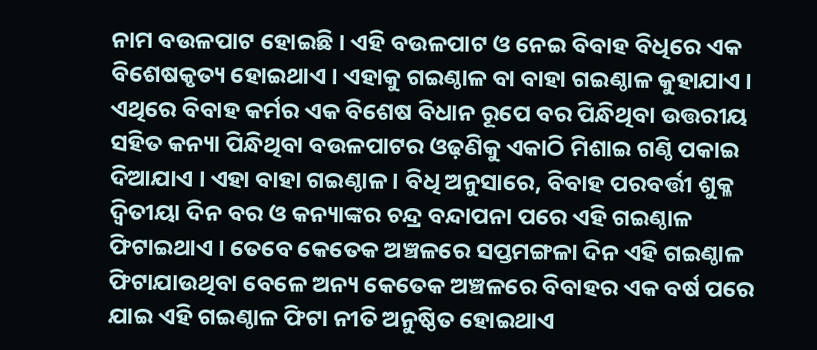ନାମ ବଉଳପାଟ ହୋଇଛି । ଏହି ବଉଳପାଟ ଓ ନେଇ ବିବାହ ବିଧିରେ ଏକ ବିଶେଷକୃତ୍ୟ ହୋଇଥାଏ । ଏହାକୁ ଗଇଣ୍ଠାଳ ବା ବାହା ଗଇଣ୍ଠାଳ କୁହାଯାଏ । ଏଥିରେ ବିବାହ କର୍ମର ଏକ ବିଶେଷ ବିଧାନ ରୂପେ ବର ପିନ୍ଧିଥିବା ଉତ୍ତରୀୟ ସହିତ କନ୍ୟା ପିନ୍ଧିଥିବା ବଉଳପାଟର ଓଢ଼ଣିକୁ ଏକାଠି ମିଶାଇ ଗଣ୍ଠି ପକାଇ ଦିଆଯାଏ । ଏହା ବାହା ଗଇଣ୍ଠାଳ । ବିଧି ଅନୁସାରେ, ବିବାହ ପରବର୍ତ୍ତୀ ଶୁକ୍ଳ ଦ୍ୱିତୀୟା ଦିନ ବର ଓ କନ୍ୟାଙ୍କର ଚନ୍ଦ୍ର ବନ୍ଦାପନା ପରେ ଏହି ଗଇଣ୍ଠାଳ ଫିଟାଇଥାଏ । ତେବେ କେତେକ ଅଞ୍ଚଳରେ ସପ୍ତମଙ୍ଗଳା ଦିନ ଏହି ଗଇଣ୍ଠାଳ ଫିଟାଯାଉଥିବା ବେଳେ ଅନ୍ୟ କେତେକ ଅଞ୍ଚଳରେ ବିବାହର ଏକ ବର୍ଷ ପରେ ଯାଇ ଏହି ଗଇଣ୍ଠାଳ ଫିଟା ନୀତି ଅନୁଷ୍ଠିତ ହୋଇଥାଏ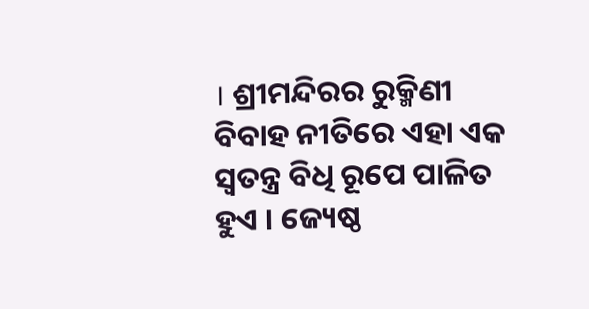। ଶ୍ରୀମନ୍ଦିରର ରୁକ୍ମିଣୀ ବିବାହ ନୀତିରେ ଏହା ଏକ ସ୍ୱତନ୍ତ୍ର ବିଧି ରୂପେ ପାଳିତ ହୁଏ । ଜ୍ୟେଷ୍ଠ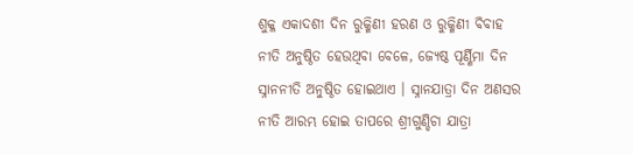ଶୁକ୍ଳ ଏକାଦଶୀ ଦିନ ରୁକ୍ମିଣୀ ହରଣ ଓ ରୁକ୍ମିଣୀ ବିବାହ ନୀତି ଅନୁଷ୍ଠିତ ହେଉଥିବା ବେଳେ, ଜ୍ୟେଷ୍ଠ ପୂର୍ଣ୍ଣିମା ଦିନ ସ୍ନାନନୀତି ଅନୁଷ୍ଠିତ ହୋଇଥାଏ । ସ୍ନାନଯାତ୍ରା ଦିନ ଅଣସର ନୀତି ଆରମ୍ଭ ହୋଇ ତାପରେ ଶ୍ରୀଗୁଣ୍ଡିଚା ଯାତ୍ରା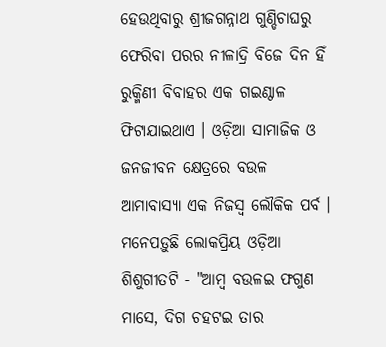ହେଉଥିବାରୁ ଶ୍ରୀଜଗନ୍ନାଥ ଗୁଣ୍ଡିଚାଘରୁ ଫେରିବା ପରର ନୀଳାଦ୍ରି ବିଜେ ଦିନ ହିଁ ରୁକ୍ମିଣୀ ବିବାହର ଏକ ଗଇଣ୍ଠାଳ ଫିଟାଯାଇଥାଏ । ଓଡ଼ିଆ ସାମାଜିକ ଓ ଜନଜୀବନ କ୍ଷେତ୍ରରେ ବଉଳ ଆମାବାସ୍ୟା ଏକ ନିଜସ୍ୱ ଲୌକିକ ପର୍ବ । ମନେପଡ଼ୁଛି ଲୋକପ୍ରିୟ ଓଡ଼ିଆ ଶିଶୁଗୀତଟି - "ଆମ୍ବ ବଉଳଇ ଫଗୁଣ ମାସେ, ଦିଗ ଚହଟଇ ତାର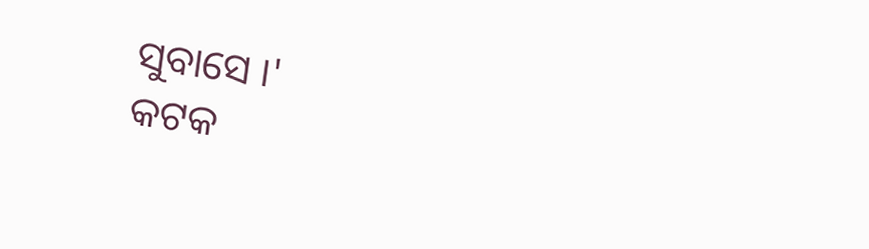ସୁବାସେ ।'
କଟକ